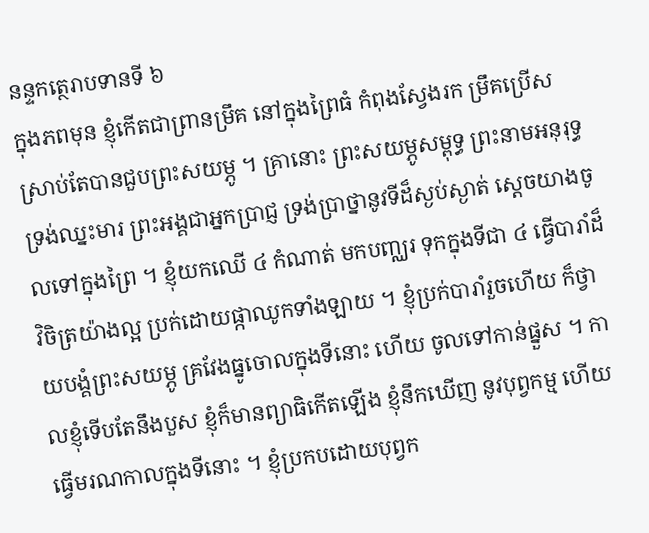នន្ទកត្ថេរាបទានទី ៦
ក្នុងភពមុន ខ្ញុំកើតជាព្រានម្រឹគ នៅក្នុងព្រៃធំ កំពុងស្វែងរក ម្រឹគប្រើស ស្រាប់តែបានជួបព្រះសយម្ភូ ។ គ្រានោះ ព្រះសយម្ភូសម្ពុទ្ធ ព្រះនាមអនុរុទ្ធ ទ្រង់ឈ្នះមារ ព្រះអង្គជាអ្នកប្រាជ្ញ ទ្រង់ប្រាថ្នានូវទីដ៏ស្ងប់ស្ងាត់ ស្តេចយាងចូលទៅក្នុងព្រៃ ។ ខ្ញុំយកឈើ ៤ កំណាត់ មកបញ្ឈរ ទុកក្នុងទីជា ៤ ធ្វើបារាំដ៏វិចិត្រយ៉ាងល្អ ប្រក់ដោយផ្កាឈូកទាំងឡាយ ។ ខ្ញុំប្រក់បារាំរួចហើយ ក៏ថ្វាយបង្គំព្រះសយម្ភូ គ្រវែងធ្នូចោលក្នុងទីនោះ ហើយ ចូលទៅកាន់ផ្នួស ។ កាលខ្ញុំទើបតែនឹងបួស ខ្ញុំក៏មានព្យាធិកើតឡើង ខ្ញុំនឹកឃើញ នូវបុព្វកម្ម ហើយធ្វើមរណកាលក្នុងទីនោះ ។ ខ្ញុំប្រកបដោយបុព្វក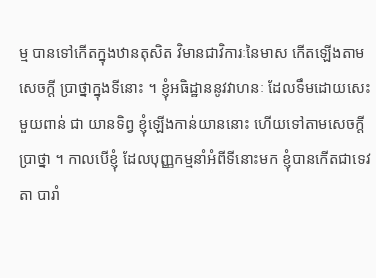ម្ម បានទៅកើតក្នុងឋានតុសិត វិមានជាវិការៈនៃមាស កើតឡើងតាមសេចក្តី ប្រាថ្នាក្នុងទីនោះ ។ ខ្ញុំអធិដ្ឋាននូវវាហនៈ ដែលទឹមដោយសេះមួយពាន់ ជា យានទិព្វ ខ្ញុំឡើងកាន់យាននោះ ហើយទៅតាមសេចក្តីប្រាថ្នា ។ កាលបើខ្ញុំ ដែលបុញ្ញកម្មនាំអំពីទីនោះមក ខ្ញុំបានកើតជាទេវតា បារាំ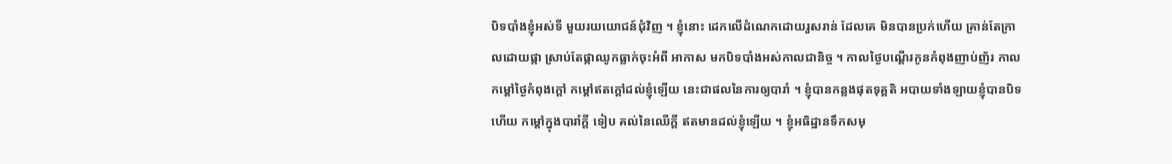បិទបាំងខ្ញុំអស់ទី មួយរយយោជន៍ជុំវិញ ។ ខ្ញុំនោះ ដេកលើដំណេកដោយរួសរាន់ ដែលគេ មិនបានប្រក់ហើយ គ្រាន់តែក្រាលដោយផ្កា ស្រាប់តែផ្កាឈូកធ្លាក់ចុះអំពី អាកាស មកបិទបាំងអស់កាលជានិច្ច ។ កាលថ្ងៃបណ្តើរកូនកំពុងញាប់ញ័រ កាលកម្តៅថ្ងៃកំពុងក្តៅ កម្តៅឥតក្តៅដល់ខ្ញុំឡើយ នេះជាផលនៃការឲ្យបារាំ ។ ខ្ញុំបានកន្លងផុតទុគ្គតិ អបាយទាំងឡាយខ្ញុំបានបិទហើយ កម្តៅក្នុងបារាំក្តី ទៀប គល់នៃឈើក្តី ឥតមានដល់ខ្ញុំឡើយ ។ ខ្ញុំអធិដ្ឋានទឹកសមុ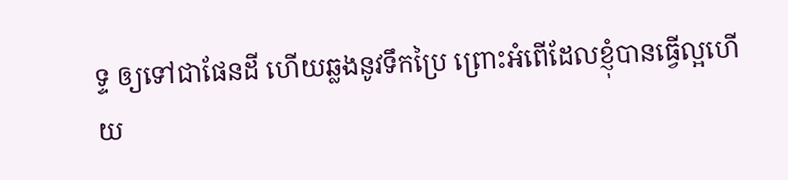ទ្ទ ឲ្យទៅជាផែនដី ហើយឆ្លងនូវទឹកប្រៃ ព្រោះអំពើដែលខ្ញុំបានធ្វើល្អហើយ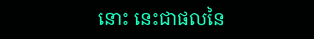នោះ នេះជាផលនៃ